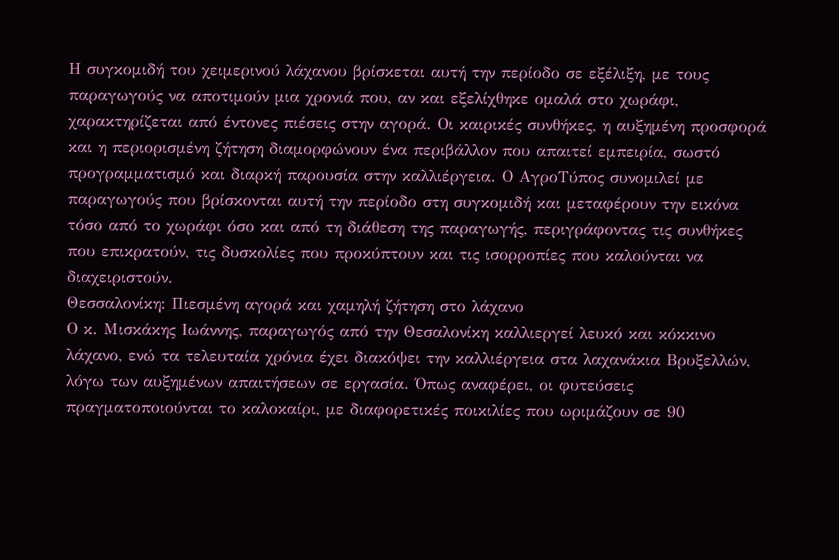Η συγκομιδή του χειμερινού λάχανου βρίσκεται αυτή την περίοδο σε εξέλιξη, με τους παραγωγούς να αποτιμούν μια χρονιά που, αν και εξελίχθηκε ομαλά στο χωράφι, χαρακτηρίζεται από έντονες πιέσεις στην αγορά. Οι καιρικές συνθήκες, η αυξημένη προσφορά και η περιορισμένη ζήτηση διαμορφώνουν ένα περιβάλλον που απαιτεί εμπειρία, σωστό προγραμματισμό και διαρκή παρουσία στην καλλιέργεια. Ο ΑγροΤύπος συνομιλεί με παραγωγούς που βρίσκονται αυτή την περίοδο στη συγκομιδή και μεταφέρουν την εικόνα τόσο από το χωράφι όσο και από τη διάθεση της παραγωγής, περιγράφοντας τις συνθήκες που επικρατούν, τις δυσκολίες που προκύπτουν και τις ισορροπίες που καλούνται να διαχειριστούν.
Θεσσαλονίκη: Πιεσμένη αγορά και χαμηλή ζήτηση στο λάχανο
Ο κ. Μισκάκης Ιωάννης, παραγωγός από την Θεσαλονίκη καλλιεργεί λευκό και κόκκινο λάχανο, ενώ τα τελευταία χρόνια έχει διακόψει την καλλιέργεια στα λαχανάκια Βρυξελλών, λόγω των αυξημένων απαιτήσεων σε εργασία. Όπως αναφέρει, οι φυτεύσεις πραγματοποιούνται το καλοκαίρι, με διαφορετικές ποικιλίες που ωριμάζουν σε 90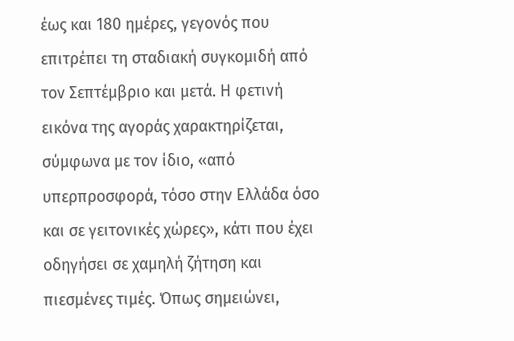έως και 180 ημέρες, γεγονός που επιτρέπει τη σταδιακή συγκομιδή από τον Σεπτέμβριο και μετά. Η φετινή εικόνα της αγοράς χαρακτηρίζεται, σύμφωνα με τον ίδιο, «από υπερπροσφορά, τόσο στην Ελλάδα όσο και σε γειτονικές χώρες», κάτι που έχει οδηγήσει σε χαμηλή ζήτηση και πιεσμένες τιμές. Όπως σημειώνει,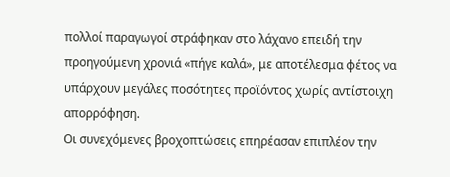πολλοί παραγωγοί στράφηκαν στο λάχανο επειδή την προηγούμενη χρονιά «πήγε καλά», με αποτέλεσμα φέτος να υπάρχουν μεγάλες ποσότητες προϊόντος χωρίς αντίστοιχη απορρόφηση.
Οι συνεχόμενες βροχοπτώσεις επηρέασαν επιπλέον την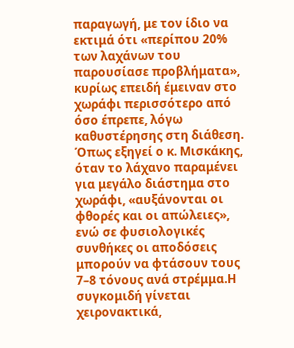παραγωγή, με τον ίδιο να εκτιμά ότι «περίπου 20% των λαχάνων του παρουσίασε προβλήματα», κυρίως επειδή έμειναν στο χωράφι περισσότερο από όσο έπρεπε, λόγω καθυστέρησης στη διάθεση. Όπως εξηγεί ο κ. Μισκάκης, όταν το λάχανο παραμένει για μεγάλο διάστημα στο χωράφι, «αυξάνονται οι φθορές και οι απώλειες», ενώ σε φυσιολογικές συνθήκες οι αποδόσεις μπορούν να φτάσουν τους 7–8 τόνους ανά στρέμμα.Η συγκομιδή γίνεται χειρονακτικά,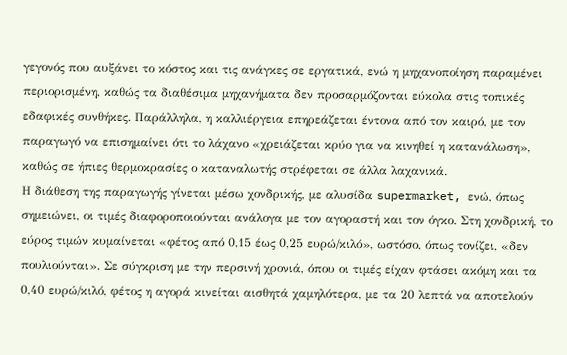γεγονός που αυξάνει το κόστος και τις ανάγκες σε εργατικά, ενώ η μηχανοποίηση παραμένει περιορισμένη, καθώς τα διαθέσιμα μηχανήματα δεν προσαρμόζονται εύκολα στις τοπικές εδαφικές συνθήκες. Παράλληλα, η καλλιέργεια επηρεάζεται έντονα από τον καιρό, με τον παραγωγό να επισημαίνει ότι το λάχανο «χρειάζεται κρύο για να κινηθεί η κατανάλωση», καθώς σε ήπιες θερμοκρασίες ο καταναλωτής στρέφεται σε άλλα λαχανικά.
Η διάθεση της παραγωγής γίνεται μέσω χονδρικής, με αλυσίδα supermarket, ενώ, όπως σημειώνει, οι τιμές διαφοροποιούνται ανάλογα με τον αγοραστή και τον όγκο. Στη χονδρική, το εύρος τιμών κυμαίνεται «φέτος από 0,15 έως 0,25 ευρώ/κιλό», ωστόσο, όπως τονίζει, «δεν πουλιούνται». Σε σύγκριση με την περσινή χρονιά, όπου οι τιμές είχαν φτάσει ακόμη και τα 0,40 ευρώ/κιλό, φέτος η αγορά κινείται αισθητά χαμηλότερα, με τα 20 λεπτά να αποτελούν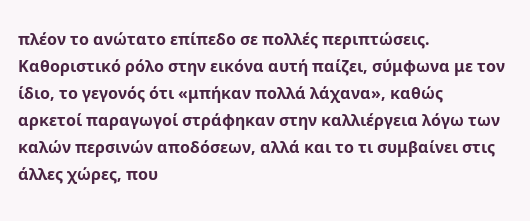πλέον το ανώτατο επίπεδο σε πολλές περιπτώσεις. Καθοριστικό ρόλο στην εικόνα αυτή παίζει, σύμφωνα με τον ίδιο, το γεγονός ότι «μπήκαν πολλά λάχανα», καθώς αρκετοί παραγωγοί στράφηκαν στην καλλιέργεια λόγω των καλών περσινών αποδόσεων, αλλά και το τι συμβαίνει στις άλλες χώρες, που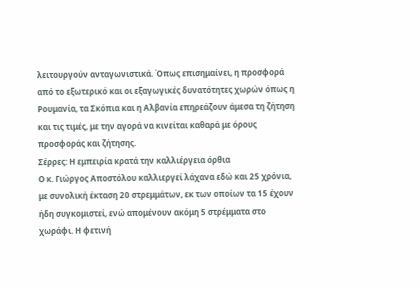λειτουργούν ανταγωνιστικά. Όπως επισημαίνει, η προσφορά από το εξωτερικό και οι εξαγωγικές δυνατότητες χωρών όπως η Ρουμανία, τα Σκόπια και η Αλβανία επηρεάζουν άμεσα τη ζήτηση και τις τιμές, με την αγορά να κινείται καθαρά με όρους προσφοράς και ζήτησης.
Σέρρες: Η εμπειρία κρατά την καλλιέργεια όρθια
Ο κ. Γιώργος Αποστόλου καλλιεργεί λάχανα εδώ και 25 χρόνια, με συνολική έκταση 20 στρεμμάτων, εκ των οποίων τα 15 έχουν ήδη συγκομιστεί, ενώ απομένουν ακόμη 5 στρέμματα στο χωράφι. Η φετινή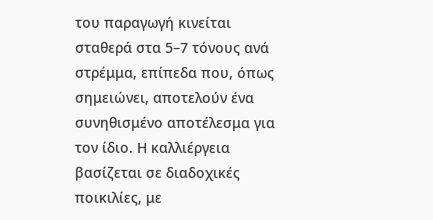του παραγωγή κινείται σταθερά στα 5–7 τόνους ανά στρέμμα, επίπεδα που, όπως σημειώνει, αποτελούν ένα συνηθισμένο αποτέλεσμα για τον ίδιο. Η καλλιέργεια βασίζεται σε διαδοχικές ποικιλίες, με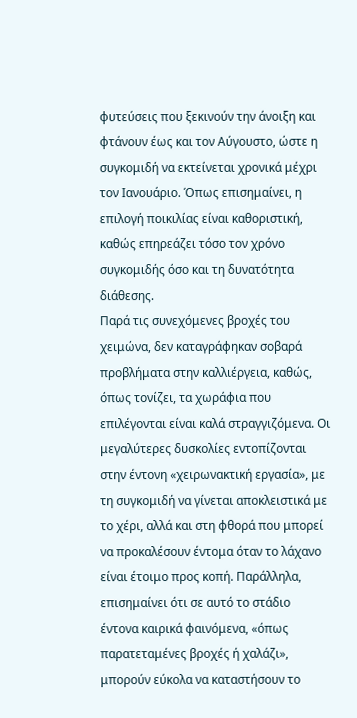φυτεύσεις που ξεκινούν την άνοιξη και φτάνουν έως και τον Αύγουστο, ώστε η συγκομιδή να εκτείνεται χρονικά μέχρι τον Ιανουάριο. Όπως επισημαίνει, η επιλογή ποικιλίας είναι καθοριστική, καθώς επηρεάζει τόσο τον χρόνο συγκομιδής όσο και τη δυνατότητα διάθεσης.
Παρά τις συνεχόμενες βροχές του χειμώνα, δεν καταγράφηκαν σοβαρά προβλήματα στην καλλιέργεια, καθώς, όπως τονίζει, τα χωράφια που επιλέγονται είναι καλά στραγγιζόμενα. Οι μεγαλύτερες δυσκολίες εντοπίζονται στην έντονη «χειρωνακτική εργασία», με τη συγκομιδή να γίνεται αποκλειστικά με το χέρι, αλλά και στη φθορά που μπορεί να προκαλέσουν έντομα όταν το λάχανο είναι έτοιμο προς κοπή. Παράλληλα, επισημαίνει ότι σε αυτό το στάδιο έντονα καιρικά φαινόμενα, «όπως παρατεταμένες βροχές ή χαλάζι», μπορούν εύκολα να καταστήσουν το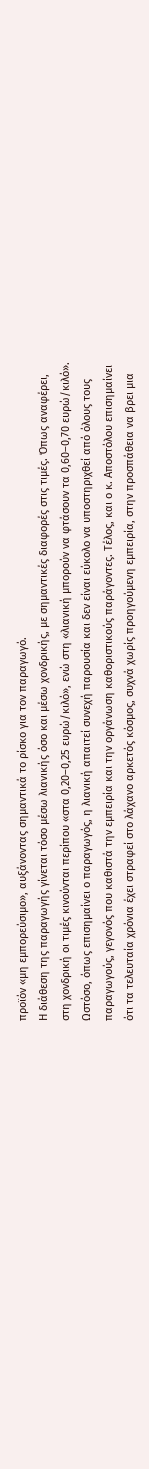προϊόν «μη εμπορεύσιμο», αυξάνοντας σημαντικά το ρίσκο για τον παραγωγό.
Η διάθεση της παραγωγής γίνεται τόσο μέσω λιανικής όσο και μέσω χονδρικής, με σημαντικές διαφορές στις τιμές. Όπως αναφέρει, στη χονδρική οι τιμές κινούνται περίπου «στα 0,20–0,25 ευρώ/κιλό», ενώ στη «λιανική μπορούν να φτάσουν τα 0,60–0,70 ευρώ/κιλό». Ωστόσο, όπως επισημαίνει ο παραγωγός, η λιανική απαιτεί συνεχή παρουσία και δεν είναι εύκολο να υποστηριχθεί από όλους τους παραγωγούς, γεγονός που καθιστά την εμπειρία και την οργάνωση καθοριστικούς παράγοντες. Τέλος, και ο κ. Αποστόλου επισημαίνει ότι τα τελευταία χρόνια έχει στραφεί στο λάχανο αρκετός κόσμος, συχνά χωρίς προηγούμενη εμπειρία, στην προσπάθεια να βρει μια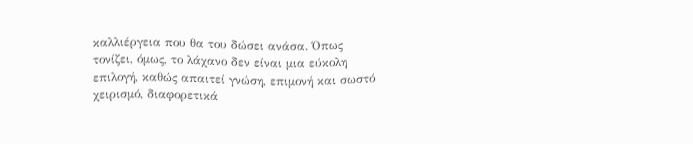καλλιέργεια που θα του δώσει ανάσα. Όπως τονίζει, όμως, το λάχανο δεν είναι μια εύκολη επιλογή, καθώς απαιτεί γνώση, επιμονή και σωστό χειρισμό, διαφορετικά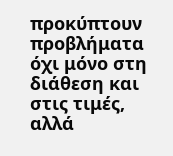προκύπτουν προβλήματα όχι μόνο στη διάθεση και στις τιμές, αλλά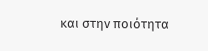και στην ποιότητα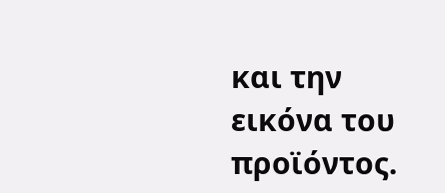και την εικόνα του προϊόντος.